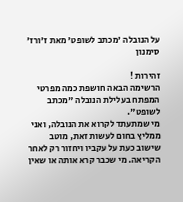על הנובלה 'מכתב לשופט' מאת ז'ורז' סימנון

זהירות !
הרשימה הבאה חושפת כמה מפרטי המפתח בעלילת הנובלה "מכתב לשופט".
מי שמתעתד לקרוא את הנובלה, ואני ממליץ בחום לעשות זאת, מוטב שישוב כעת על עקביו ויחזור רק לאחר הקריאה. מי שכבר קרא אותה או שאין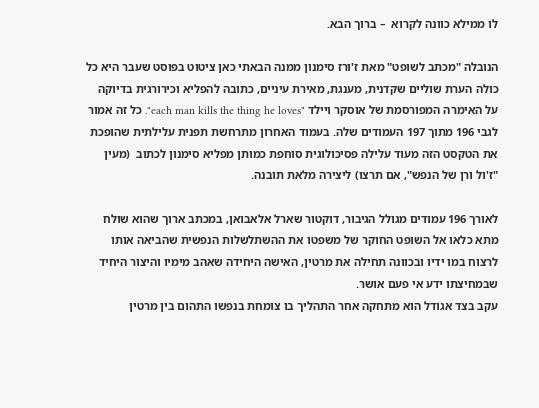לו ממילא כוונה לקרוא  – ברוך הבא.

הנובלה "מכתב לשופט" מאת ז'ורז סימנון ממנה הבאתי כאן ציטוט בפוסט שעבר היא כל כולה הערת שוליים שקדנית, מענגת, מאירת עיניים, כתובה להפליא וכירורגית בדיוקה על האימרה המפורסמת של אוסקר ויילד "each man kills the thing he loves". כל זה אמור לגבי 196 מתוך 197 העמודים שלה. בעמוד האחרון מתרחשת תפנית עלילתית שהופכת את הטקסט הזה מעוד עלילה פסיכולוגית סוחפת כמותן מפליא סימנון לכתוב  (מעין "ז'ול ורן של הנפש", אם תרצו) ליצירה מלאת תובנה.

לאורך 196 עמודים מגולל הגיבור, דוקטור שארל אלאבואן, במכתב ארוך שהוא שולח מתא כלאו אל השופט החוקר של משפטו את ההשתלשלות הנפשית שהביאה אותו לרצוח במו ידיו ובכוונה תחילה את מרטין, האישה היחידה שאהב מימיו והיצור היחיד שבמחיצתו ידע אי פעם אושר.
עקב בצד אגודל הוא מתחקה אחר התהליך בו צומחת בנפשו התהום בין מרטין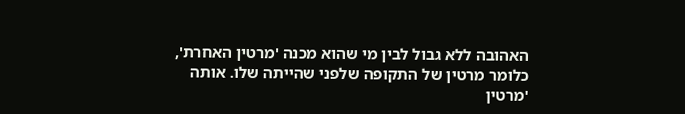האהובה ללא גבול לבין מי שהוא מכנה 'מרטין האחרת', כלומר מרטין של התקופה שלפני שהייתה שלו. אותה 'מרטין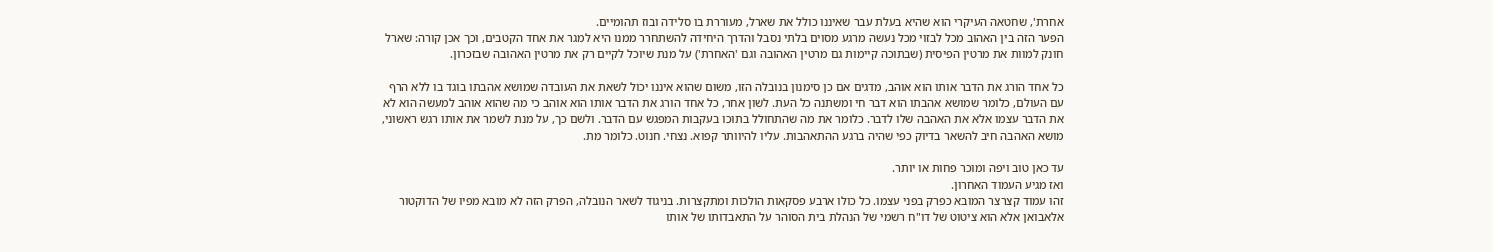אחרת', שחטאה העיקרי הוא שהיא בעלת עבר שאיננו כולל את שארל, מעוררת בו סלידה ובוז תהומיים.
הפער הזה בין האהוב מכל לבזוי מכל נעשה מרגע מסוים בלתי נסבל והדרך היחידה להשתחרר ממנו היא למגר את אחד הקטבים, וכך אכן קורה: שארל חונק למוות את מרטין הפיסית (שבתוכה קיימות גם מרטין האהובה וגם 'האחרת') על מנת שיוכל לקיים רק את מרטין האהובה שבזכרון.

כל אחד הורג את הדבר אותו הוא אוהב, מדגים אם כן סימנון בנובלה הזו, משום שהוא איננו יכול לשאת את העובדה שמושא אהבתו בוגד בו ללא הרף עם העולם, כלומר שמושא אהבתו הוא דבר חי ומשתנה כל העת. לשון אחר, כל אחד הורג את הדבר אותו הוא אוהב כי מה שהוא אוהב למעשה הוא לא את הדבר עצמו אלא את האהבה שלו לדבר. כלומר את מה שהתחולל בתוכו בעקבות המפגש עם הדבר. ולשם כך, על מנת לשמר את אותו רגש ראשוני, מושא האהבה חיב להשאר בדיוק כפי שהיה ברגע ההתאהבות. עליו להיוותר קפוא. נצחי. חנוט. כלומר מת.

עד כאן טוב ויפה ומוכר פחות או יותר.
ואז מגיע העמוד האחרון.
זהו עמוד קצרצר המובא כפרק בפני עצמו. כל כולו ארבע פסקאות הולכות ומתקצרות. בניגוד לשאר הנובלה, הפרק הזה לא מובא מפיו של הדוקטור אלאבואן אלא הוא ציטוט של דו"ח רשמי של הנהלת בית הסוהר על התאבדותו של אותו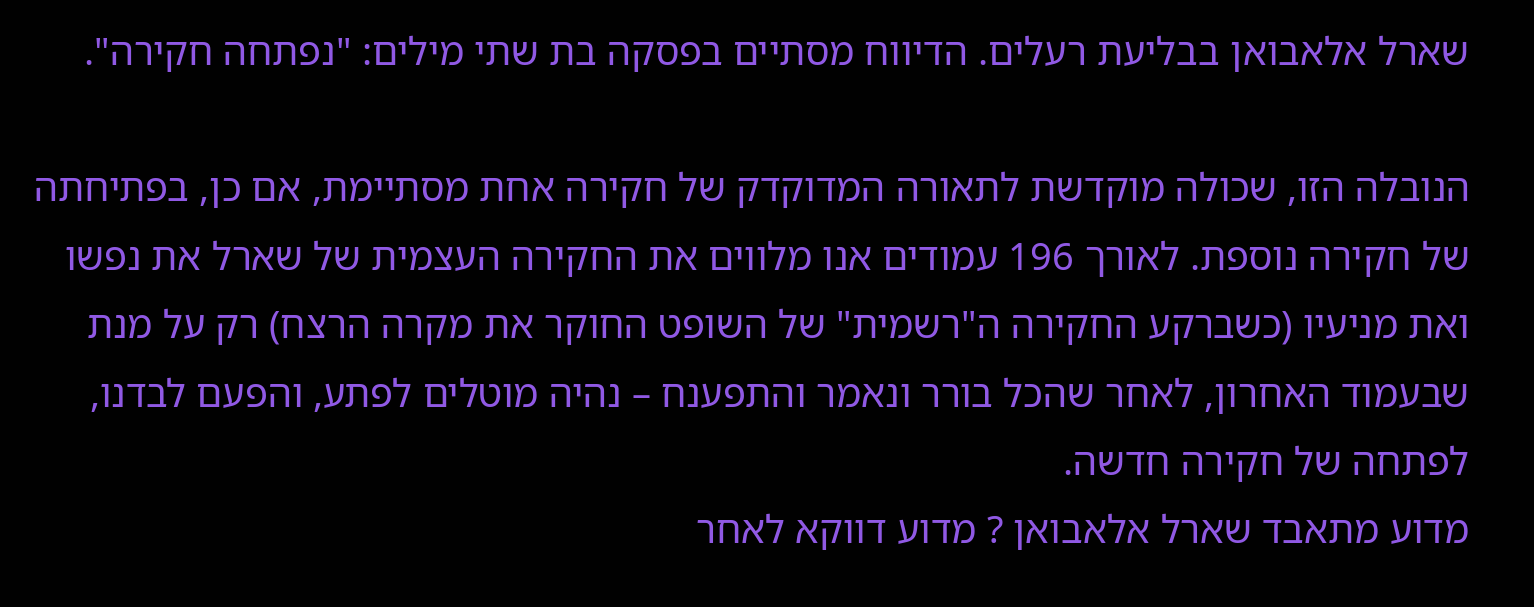שארל אלאבואן בבליעת רעלים. הדיווח מסתיים בפסקה בת שתי מילים: "נפתחה חקירה".

הנובלה הזו, שכולה מוקדשת לתאורה המדוקדק של חקירה אחת מסתיימת, אם כן, בפתיחתה של חקירה נוספת. לאורך 196 עמודים אנו מלווים את החקירה העצמית של שארל את נפשו ואת מניעיו (כשברקע החקירה ה"רשמית" של השופט החוקר את מקרה הרצח) רק על מנת שבעמוד האחרון, לאחר שהכל בורר ונאמר והתפענח – נהיה מוטלים לפתע, והפעם לבדנו, לפתחה של חקירה חדשה.
מדוע מתאבד שארל אלאבואן ? מדוע דווקא לאחר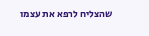שהצליח לרפא את עצמו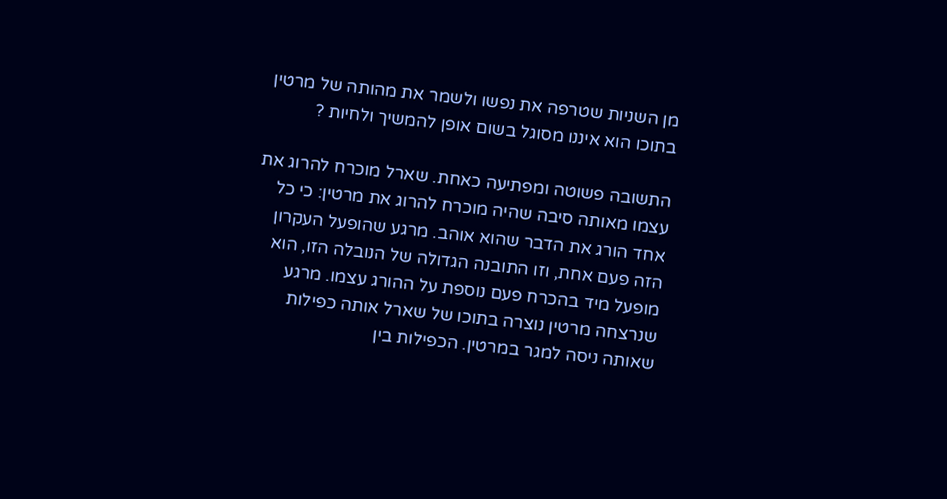מן השניות שטרפה את נפשו ולשמר את מהותה של מרטין בתוכו הוא איננו מסוגל בשום אופן להמשיך ולחיות ?

התשובה פשוטה ומפתיעה כאחת. שארל מוכרח להרוג את עצמו מאותה סיבה שהיה מוכרח להרוג את מרטין: כי כל אחד הורג את הדבר שהוא אוהב. מרגע שהופעל העקרון הזה פעם אחת, וזו התובנה הגדולה של הנובלה הזו, הוא מופעל מיד בהכרח פעם נוספת על ההורג עצמו. מרגע שנרצחה מרטין נוצרה בתוכו של שארל אותה כפילות שאותה ניסה למגר במרטין. הכפילות בין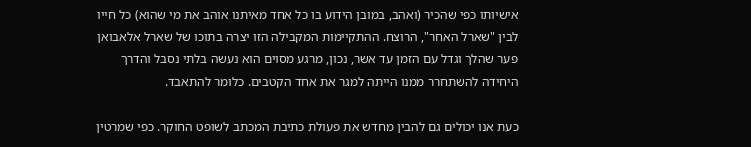אישיותו כפי שהכיר (ואהב, במובן הידוע בו כל אחד מאיתנו אוהב את מי שהוא) כל חייו לבין "שארל האחר", הרוצח. ההתקיימות המקבילה הזו יצרה בתוכו של שארל אלאבואן פער שהלך וגדל עם הזמן עד אשר, נכון, מרגע מסוים הוא נעשה בלתי נסבל והדרך היחידה להשתחרר ממנו הייתה למגר את אחד הקטבים. כלומר להתאבד.

כעת אנו יכולים גם להבין מחדש את פעולת כתיבת המכתב לשופט החוקר. כפי שמרטין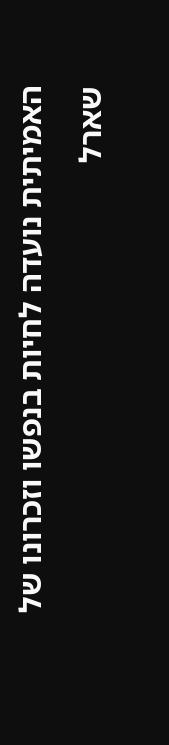האמיתית נועדה לחיות בנפשו וזכרונו של שארל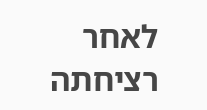לאחר רציחתה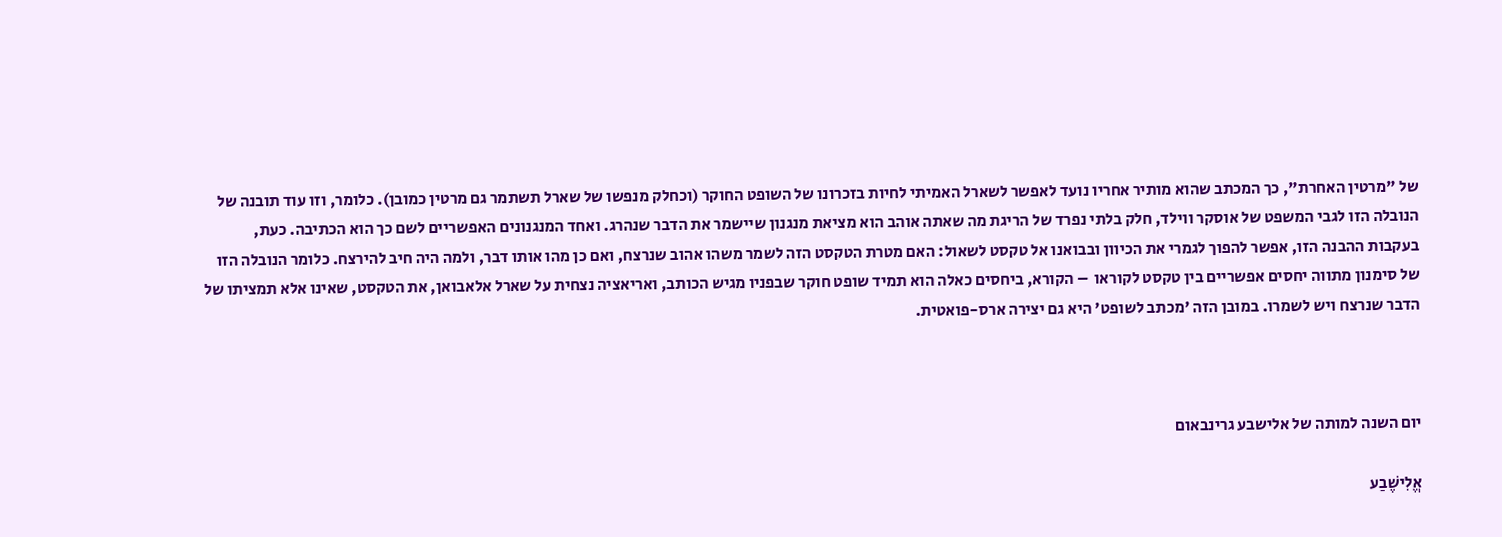של "מרטין האחרת", כך המכתב שהוא מותיר אחריו נועד לאפשר לשארל האמיתי לחיות בזכרונו של השופט החוקר (וכחלק מנפשו של שארל תשתמר גם מרטין כמובן). כלומר, וזו עוד תובנה של הנובלה הזו לגבי המשפט של אוסקר ווילד, חלק בלתי נפרד של הריגת מה שאתה אוהב הוא מציאת מנגנון שיישמר את הדבר שנהרג. ואחד המנגנונים האפשריים לשם כך הוא הכתיבה. כעת, בעקבות ההבנה הזו, אפשר להפוך לגמרי את הכיוון ובבואנו אל טקסט לשאול: האם מטרת הטקסט הזה לשמר משהו אהוב שנרצח, ואם כן מהו אותו דבר, ולמה היה חיב להירצח. כלומר הנובלה הזו של סימנון מתווה יחסים אפשריים בין טקסט לקוראו  – הקורא, ביחסים כאלה הוא תמיד שופט חוקר שבפניו מגיש הכותב, ואריאציה נצחית על שארל אלאבואן, את הטקסט, שאינו אלא תמציתו של הדבר שנרצח ויש לשמרו. במובן הזה 'מכתב לשופט' היא גם יצירה ארס-פואטית.



יום השנה למותה של אלישבע גרינבאום

אֱלִישֶׁבַע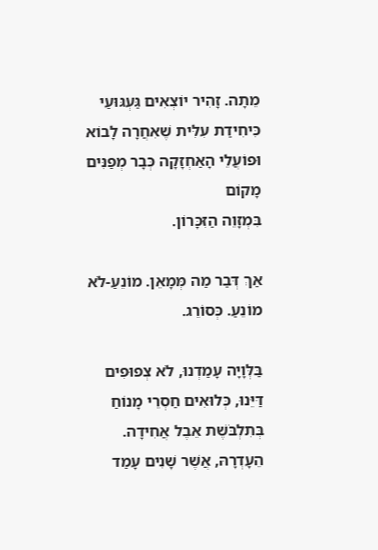מֵתָה. זָהִיר יוֹצְאִים גַּעְגּוּעַי
כִּיחִידַת עִלִּית שֶׁאִחֲרָה לָבוֹא
וּפוֹעֲלֵי הָאַחְזָקָה כְּבָר מְפַנִּים מָקוֹם
בִּמְזָוֵה הַזִּכָּרוֹן.

אַךְ דְּבַר מַה מְּמָאֵן. מוֹנֵעַ-לֹא מוֹנֵעַ. כְּסוֹרֵג.

בַּלְּוָיָה עָמַדְנוּ, לֹא צְפוּפִים דַּיֵּנוּ, כְּלוּאִים חַסְרֵי מָנוֹחַ
בְּתִלְבֹּשֶׁת אֵבֶל אֲחִידָה.
הֵעָדְרָהּ, אֲשֶׁר שָׁנִים עָמַד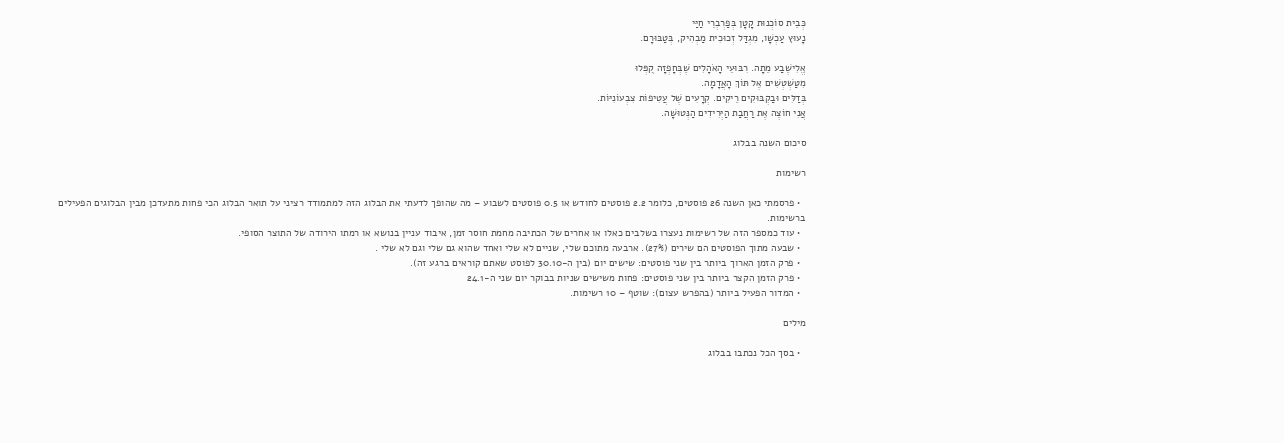כְּבֵית סוֹכְנוּת קָטָן בְּפַרְבְרֵי חַיַּי
נָעוּץ עַכְשָׁו, מִגְדַּל זְכוּכִית מַבְהִיק, בְּטַבּוּרָם.

אֱלִישֶׁבַע מֵתָה. רִבּוּעֵי הָאֹהָלִים שֶׁבְּחָפְזָה קֻפְּלוּ
מִטַּשְׁטְשִׁים אֶל תּוֹךְ הָאֲדָמָה.
בְּדַלִּים וּבַקְבּוּקִים רֵיקִים. קְרָעִים שֶׁל עֲטִיפוֹת צִבְעוֹנִיּוֹת.
אֲנִי חוֹצֶה אֶת רַחֲבַת הַיְּרִידִים הַנְּטוּשָׁה.

סיכום השנה בבלוג

רשימות

  • פרסמתי כאן השנה 26 פוסטים, כלומר 2.2 פוסטים לחודש או 0.5 פוסטים לשבוע – מה שהופך לדעתי את הבלוג הזה למתמודד רציני על תואר הבלוג הכי פחות מתעדכן מבין הבלוגים הפעילים ברשימות.
  • עוד כמספר הזה של רשימות נעצרו בשלבים כאלו או אחרים של הכתיבה מחמת חוסר זמן, איבוד עניין בנושא או רמתו הירודה של התוצר הסופי.
  • שבעה מתוך הפוסטים הם שירים (27%). ארבעה מתוכם שלי, שניים לא שלי ואחד שהוא גם שלי וגם לא שלי .
  • פרק הזמן הארוך ביותר בין שני פוסטים: שישים יום (בין ה-30.10 לפוסט שאתם קוראים ברגע זה).
  • פרק הזמן הקצר ביותר בין שני פוסטים: פחות משישים שניות בבוקר יום שני ה-24.1
  • המדור הפעיל ביותר (בהפרש עצום): שוטף – 10 רשימות.

מילים

  • בסך הכל נכתבו בבלוג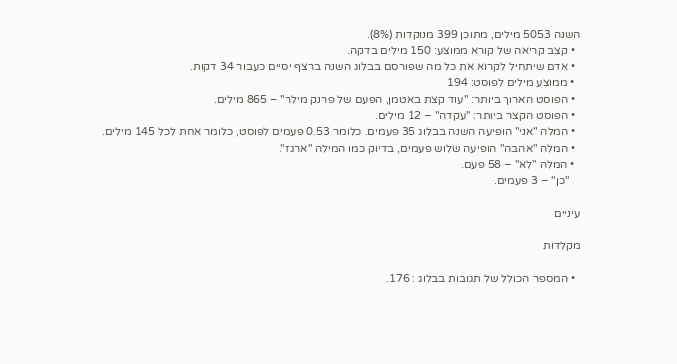השנה 5053 מילים, מתוכן 399 מנוקדות (8%).
  • קצב קריאה של קורא ממוצע: 150 מילים בדקה.
  • אדם שיתחיל לקרוא את כל מה שפורסם בבלוג השנה ברצף יסיים כעבור 34 דקות.
  • ממוצע מילים לפוסט: 194
  • הפוסט הארוך ביותר: "עוד קצת באטמן, הפעם של פרנק מילר" – 865 מילים.
  • הפוסט הקצר ביותר: "עקדה" – 12 מילים.
  • המלה "אני" הופיעה השנה בבלוג 35 פעמים. כלומר 0.53 פעמים לפוסט, כלומר אחת לכל 145 מילים.
  • המלה "אהבה" הופיעה שלוש פעמים, בדיוק כמו המילה "ארגז".
  • המלה "לא" – 58 פעם.
    "כן" – 3 פעמים.

עיניים

מקלדות

  • המספר הכולל של תגובות בבלוג : 176.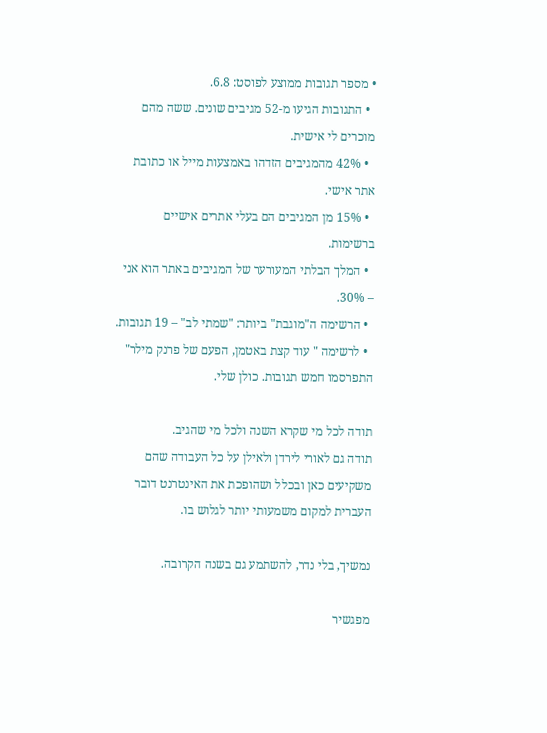• מספר תגובות ממוצע לפוסט: 6.8.
  • התגובות הגיעו מ-52 מגיבים שונים. ששה מהם מוכרים לי אישית.
  • 42% מהמגיבים הזדהו באמצעות מייל או כתובת אתר אישי.
  • 15% מן המגיבים הם בעלי אתרים אישיים ברשימות.
  • המלך הבלתי המעורער של המגיבים באתר הוא אני – 30%.
  • הרשימה ה"מוגבת" ביותר: "שמתי לב" – 19 תגובות.
  • לרשימה " עוד קצת באטמן, הפעם של פרנק מילר" התפרסמו חמש תגובות. כולן שלי.

תודה לכל מי שקרא השנה ולכל מי שהגיב.
תודה גם לאורי לירדן ולאילן על כל העבודה שהם משקיעים כאן ובכלל ושהופכת את האינטרנט דובר העברית למקום משמעותי יותר לגלוש בו.

נמשיך, בלי נדר, להשתמע גם בשנה הקרובה.

מפגשיר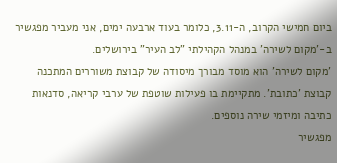ביום חמישי הקרוב, ה-3.11, כלומר בעוד ארבעה ימים, אני מעביר מפגשיר ב-'מקום לשירה' במנהל הקהילתי "לב העיר" בירושלים.
'מקום לשירה' הוא מוסד מבורך מיסודה של קבוצת משוררים המתכנה קבוצת 'כתובת'. מתקיימת בו פעילות שוטפת של ערבי קריאה, סדנאות כתיבה ומיזמי שירה נוספים.
מפגשיר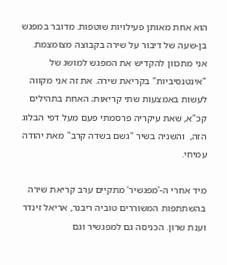הוא אחת מאותן פעילויות שוטפות. מדובר במפגש בן-שעה של דיבור על שירה בקבוצה מצומצמת. אני מתכוון להקדיש את המפגש למושג של "אינטנסיביות" בקריאת שירה. את זה אני מקווה לעשות באמצעות שתי קריאות; האחת בתהילים קכ"א, שאת עיקריה פרסמתי פעם מעל דפי הבלוג הזה,  והשניה בשיר "גשם בשדה קרב" מאת יהודה עמיחי.

מיד אחרי ה-'מפגשיר' מתקיים ערב קריאת שירה בהשתתפות המשוררים טוביה ריבנר, אריאל זינדר וענת שרון. הכניסה גם למפגשיר וגם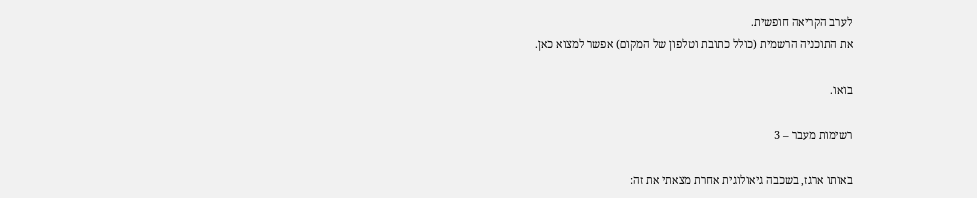לערב הקריאה חופשית.
את התוכניה הרשמית (כולל כתובת וטלפון של המקום) אפשר למצוא כאן.

בואו.

רשימות מעבר – 3

באותו ארגז, בשכבה גיאולוגית אחרת מצאתי את זה: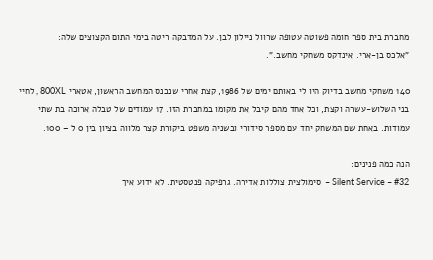מחברת בית ספר חומה פשוטה עטופה שרוול ניילון לבן. על המדבקה ריטה בימי התום הקצוצים שלה:
"אלכס בן-ארי. אינדקס משחקי מחשב.".

140 משחקי מחשב בדיוק היו לי באותם ימים של 1986, קצת אחרי שנכנס המחשב הראשון, אטארי 800XL , לחיי בני השלוש-עשרה וקצת, וכל אחד מהם קיבל את מקומו במחברת הזו. 17 עמודים של טבלה ארוכה בת שתי עמודות. באחת שם המשחק יחד עם מספר סידורי ובשניה משפט ביקורת קצר מלווה בציון בין 0 ל – 100.

הנה כמה פנינים:
#32 – Silent Service –  סימולצית צוללות אדירה. גרפיקה פנטסטית. לא ידוע איך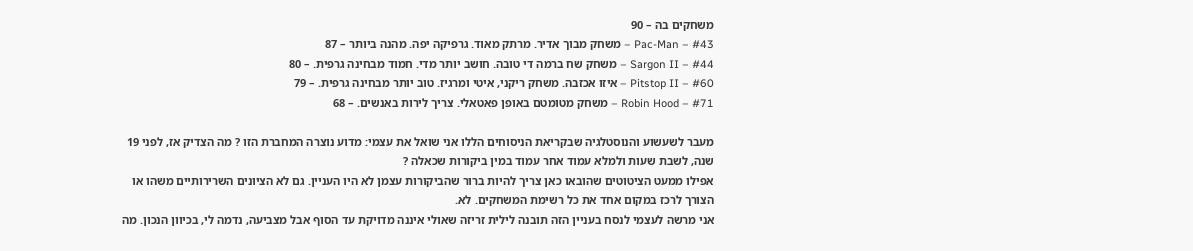משחקים בה – 90
#43 – Pac-Man – משחק מבוך אדיר. מרתק מאוד. גרפיקה יפה. מהנה ביותר – 87
#44 – Sargon II – משחק שח ברמה די טובה. חושב יותר מדי. חמוד מבחינה גרפית. – 80
#60 – Pitstop II – איזו אכזבה. משחק ריקני, איטי ומרגיז. טוב יותר מבחינה גרפית. – 79
#71 – Robin Hood – משחק מטומטם באופן פאטאלי. צריך לירות באנשים. – 68

מעבר לשעשוע והנוסטלגיה שבקריאת הניסוחים הללו אני שואל את עצמי: מדוע נוצרה המחברת הזו ? מה הצדיק אז, לפני 19 שנה, לשבת שעות ולמלא עמוד אחר עמוד במין ביקורות שכאלה ?
אפילו ממעט הציטוטים שהובאו כאן צריך להיות ברור שהביקורות עצמן לא היו העניין. גם לא הציונים השרירותיים משהו או הצורך לרכז במקום אחד את כל רשימת המשחקים. לא.
אני מרשה לעצמי לנסח בעניין הזה תובנה לילית זריזה שאולי איננה מדויקת עד הסוף אבל מצביעה, נדמה לי, בכיוון הנכון. מה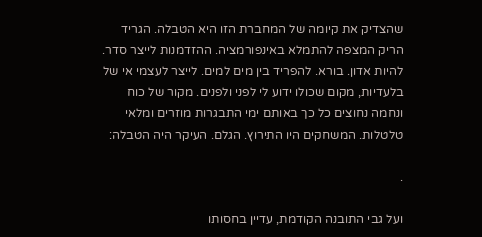שהצדיק את קיומה של המחברת הזו היא הטבלה. הגריד הריק המצפה להתמלא באינפורמציה. ההזדמנות לייצר סדר. להיות אדון. בורא. להפריד בין מים למים. לייצר לעצמי אי של בלעדיות, מקום שכולו ידוע לי לפני ולפנים. מקור של כוח ונחמה נחוצים כל כך באותם ימי התבגרות מוזרים ומלאי טלטלות. המשחקים היו התירוץ. הגלם. העיקר היה הטבלה:

.

ועל גבי התובנה הקודמת, עדיין בחסותו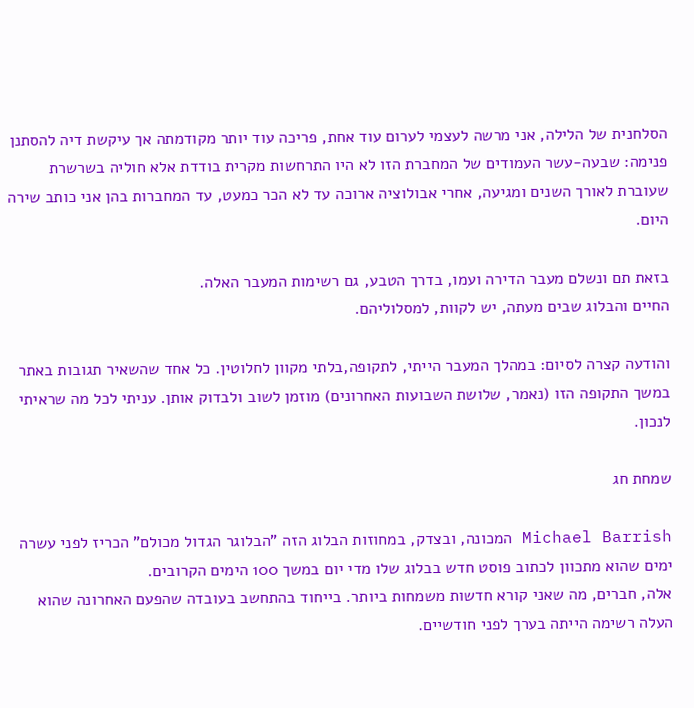הסלחנית של הלילה, אני מרשה לעצמי לערום עוד אחת, פריכה עוד יותר מקודמתה אך עיקשת דיה להסתנן פנימה: שבעה-עשר העמודים של המחברת הזו לא היו התרחשות מקרית בודדת אלא חוליה בשרשרת שעוברת לאורך השנים ומגיעה, אחרי אבולוציה ארוכה עד לא הכר כמעט, עד המחברות בהן אני כותב שירה היום.

בזאת תם ונשלם מעבר הדירה ועמו, בדרך הטבע, גם רשימות המעבר האלה.
החיים והבלוג שבים מעתה, יש לקוות, למסלוליהם.

והודעה קצרה לסיום: במהלך המעבר הייתי, לתקופה,בלתי מקוון לחלוטין. כל אחד שהשאיר תגובות באתר במשך התקופה הזו (נאמר, שלושת השבועות האחרונים) מוזמן לשוב ולבדוק אותן. עניתי לכל מה שראיתי לנכון.

שמחת חג

Michael Barrish המכונה, ובצדק, במחוזות הבלוג הזה "הבלוגר הגדול מכולם" הכריז לפני עשרה ימים שהוא מתכוון לכתוב פוסט חדש בבלוג שלו מדי יום במשך 100 הימים הקרובים.
אלה, חברים, מה שאני קורא חדשות משמחות ביותר. בייחוד בהתחשב בעובדה שהפעם האחרונה שהוא העלה רשימה הייתה בערך לפני חודשיים.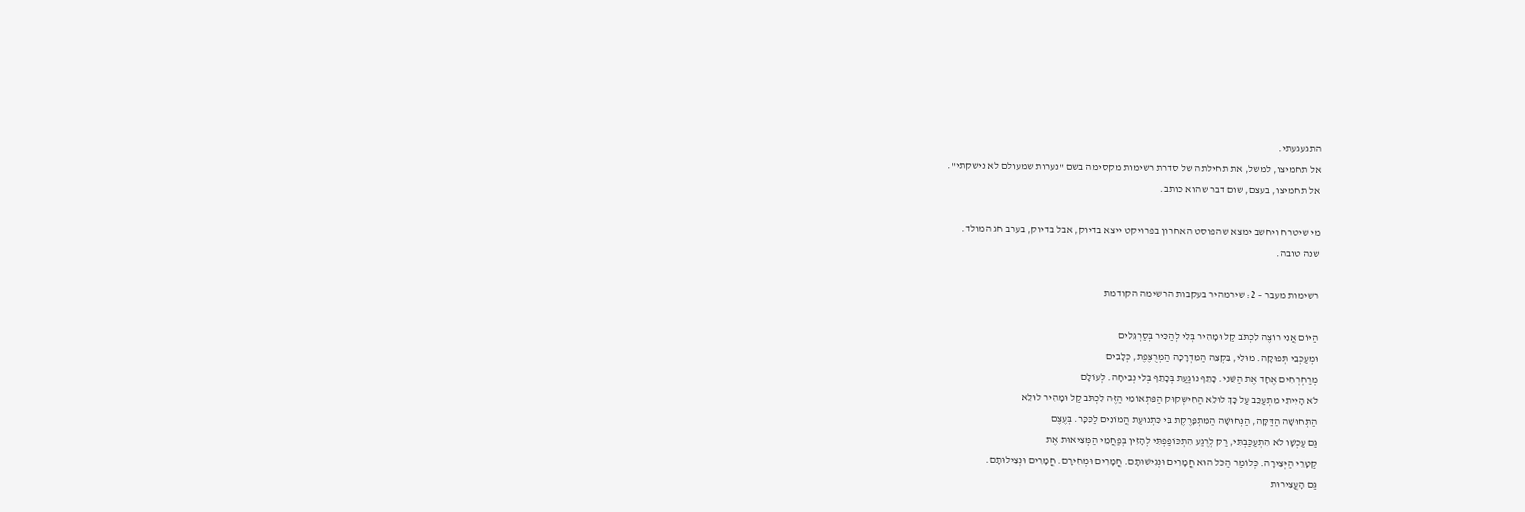התגעגעתי.
אל תחמיצו, למשל, את תחילתה של סדרת רשימות מקסימה בשם "נערות שמעולם לא נישקתי".
אל תחמיצו, בעצם, שום דבר שהוא כותב.

מי שיטרח ויחשב ימצא שהפוסט האחרון בפרויקט ייצא בדיוק, אבל בדיוק, בערב חג המולד.
שנה טובה.

רשימות מעבר – 2: שירמהיר בעקבות הרשימה הקודמת

הַיּוֹם אֲנִי רוֹצֶה לִכְתֹּב קַל וּמָהִיר בְּלִי לְהַכִּיר בְּסַרְגֵּלִים
וּמְעַכְּבֵי תְּפוּקָה. מוּלִי, בִּקְצֵה הַמִּדְרָכָה הַמְּרֻצֶּפֶת, כְּלָבִים
מְרַחְרְחִים אֶחָד אֶת הַשֵּׁנִי. כָּתֵף נוֹגַעַת בְּכָתֵף בְּלִי נְבִיחָה. לְעוֹלָם
לֹא הָיִיתִי מִתְעַכֵּב עַל כָּךְ לוּלֵא הַחִישְּקוּק הַפִּתְאוֹמִי הַזֶּה לִכְתֹּב קַל וּמָהִיר לוּלֵא
הַתְּחוּשָׁה הַדַּקָּה, הַנְּחוּשָׁה הַמִּתְפָּרֶקֶת בִּי כִּתְנוּעַת הֲמוֹנִים לַכִּכָּר. בְּעֶצֶם
גַּם עַכְשָׁו לֹא הִתְעַכַּבְתִּי, רַק לְרֶגַע הִתְכּוֹפַפְתִּי לְהָזִין בְּפַחֲמֵי הַמְּצִיאוּת אֶת
קַטָּרֵי הַיְּצִירָה. כְּלוֹמַר הַכֹּל הוּא חֳמָרִים וּנְגִישׁוּתָם. חֳמָרִים וּמְחִירָם. חֳמָרִים וּנְצִילוּתָם.
גַּם הָעֲצִירוּת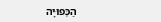הַכְּפוּיָה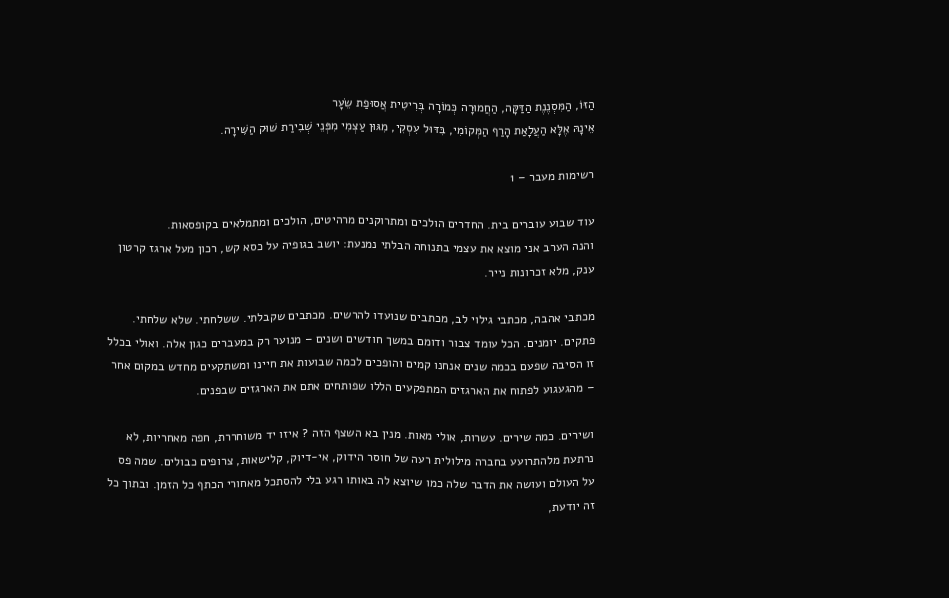הַזּוֹ, הַמִּסְנֶנֶת הַדַּקָּה, הַחֲמוּרָה כְּמוֹרָה בְּרִיטִית אֲסוּפַת שֵׂעָר
אֵינָהּ אֶלָּא הַעֲלָאַת הָרַף הַמְּקוֹמִי, בִּדּוּל עִסְקִי, מִגּוּן עַצְמִי מִפְּנֵי שְׁבִירַת שׁוּק הַשִּׁירָה.

רשימות מעבר – 1

עוד שבוע עוברים בית. החדרים הולכים ומתרוקנים מרהיטים, הולכים ומתמלאים בקופסאות.
והנה הערב אני מוצא את עצמי בתנוחה הבלתי נמנעת: יושב בגופיה על כסא קש, רכון מעל ארגז קרטון ענק, מלא זכרונות נייר.

מכתבי אהבה, מכתבי גילוי לב, מכתבים שנועדו להרשים. מכתבים שקבלתי. ששלחתי. שלא שלחתי. פתקים. יומנים. הכל עומד צבור ודומם במשך חודשים ושנים – מנוער רק במעברים כגון אלה. ואולי בכלל זו הסיבה שפעם בכמה שנים אנחנו קמים והופכים לכמה שבועות את חיינו ומשתקעים מחדש במקום אחר – מהגעגוע לפתוח את הארגזים המתפקעים הללו שפותחים אתם את הארגזים שבפנים.

ושירים. כמה שירים. עשרות, אולי מאות. מנין בא השצף הזה ? איזו יד משוחררת, חפה מאחריות, לא נרתעת מלהתרועע בחברה מילולית רעה של חוסר הידוק, אי-דיוק, קלישאות, צרופים כבולים. שמה פס על העולם ועושה את הדבר שלה כמו שיוצא לה באותו רגע בלי להסתכל מאחורי הכתף כל הזמן. ובתוך כל זה יודעת,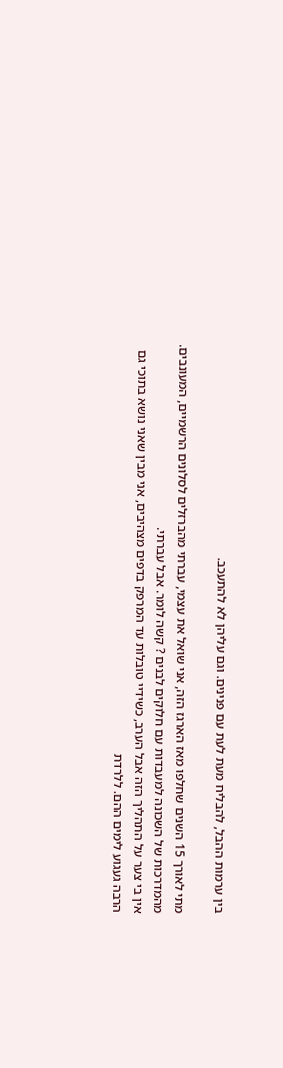בין ערמות ההבל, להבליח מעת לעת עם פנינים. וגם עליהן לא להתעכב.

מתי לאורך 15 השנים שחלפו מאז הארגז הזה, אני שואל את עצמי, עברתי מהברזלים לסלונים הרשמיים, המעונבים. מהמדרכות של השכונה למעבדות עם חלוקים לבנים ? קשה לומר. אבל עברתי.
אין בי צער על התהליך הזה אבל הערב, כשידיי טובלות עד המרפק בדפים מצהיבים, אני מבין שאני נושא בתוכי גם הרבה געגוע לימים ההם. ללרדת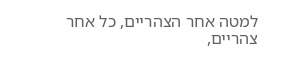למטה אחר הצהריים, כל אחר צהריים,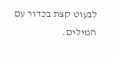לבעוט קצת בכדור עם המילים.